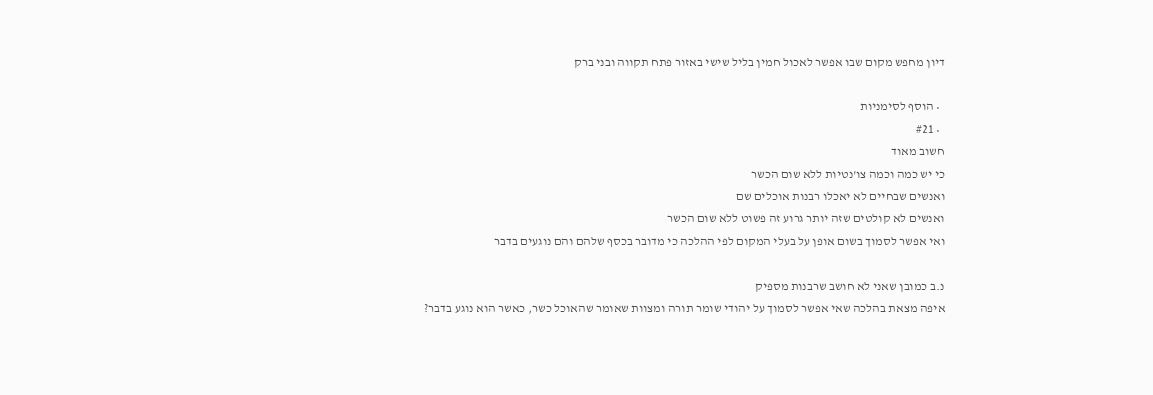דיון מחפש מקום שבו אפשר לאכול חמין בליל שישי באזור פתח תקווה ובני ברק

  • הוסף לסימניות
  • #21
חשוב מאוד
כי יש כמה וכמה צו'נטיות ללא שום הכשר
ואנשים שבחיים לא יאכלו רבנות אוכלים שם
ואנשים לא קולטים שזה יותר גרוע זה פשוט ללא שום הכשר
ואי אפשר לסמוך בשום אופן על בעלי המקום לפי ההלכה כי מדובר בכסף שלהם והם נוגעים בדבר

נ.ב כמובן שאני לא חושב שרבנות מספיק
איפה מצאת בהלכה שאי אפשר לסמוך על יהודי שומר תורה ומצוות שאומר שהאוכל כשר, כאשר הוא נוגע בדבר?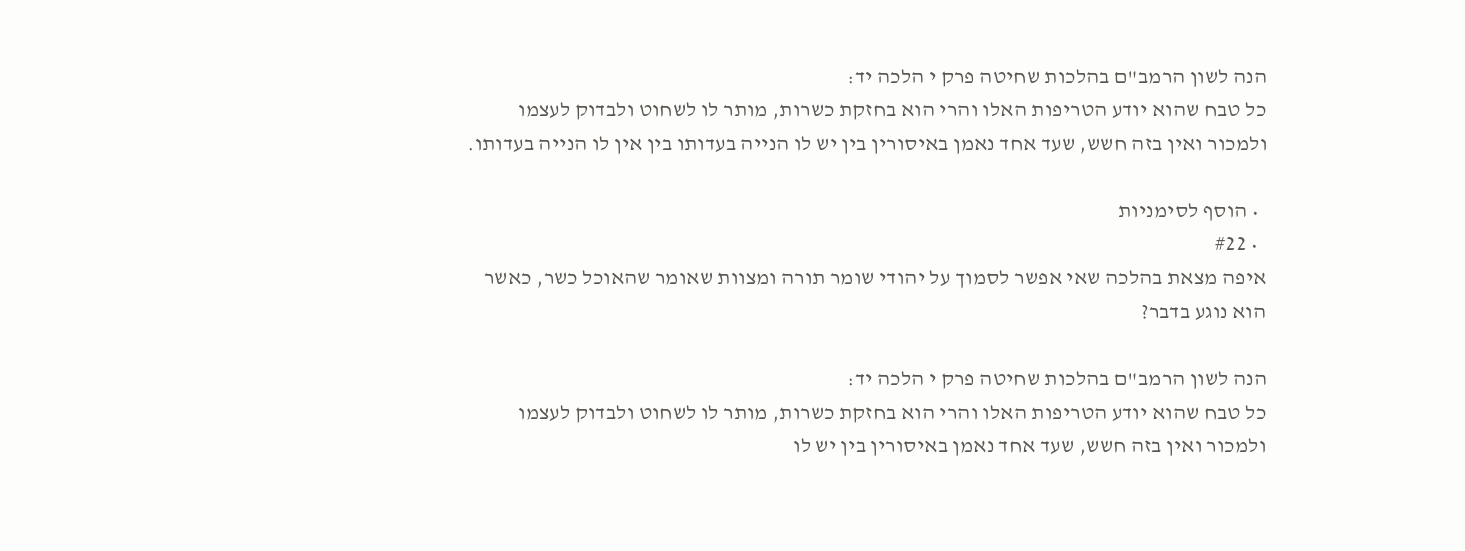הנה לשון הרמב"ם בהלכות שחיטה פרק י הלכה יד:
כל טבח שהוא יודע הטריפות האלו והרי הוא בחזקת כשרות, מותר לו לשחוט ולבדוק לעצמו ולמכור ואין בזה חשש, שעד אחד נאמן באיסורין בין יש לו הנייה בעדותו בין אין לו הנייה בעדותו.

  • הוסף לסימניות
  • #22
איפה מצאת בהלכה שאי אפשר לסמוך על יהודי שומר תורה ומצוות שאומר שהאוכל כשר, כאשר הוא נוגע בדבר?

הנה לשון הרמב"ם בהלכות שחיטה פרק י הלכה יד:
כל טבח שהוא יודע הטריפות האלו והרי הוא בחזקת כשרות, מותר לו לשחוט ולבדוק לעצמו ולמכור ואין בזה חשש, שעד אחד נאמן באיסורין בין יש לו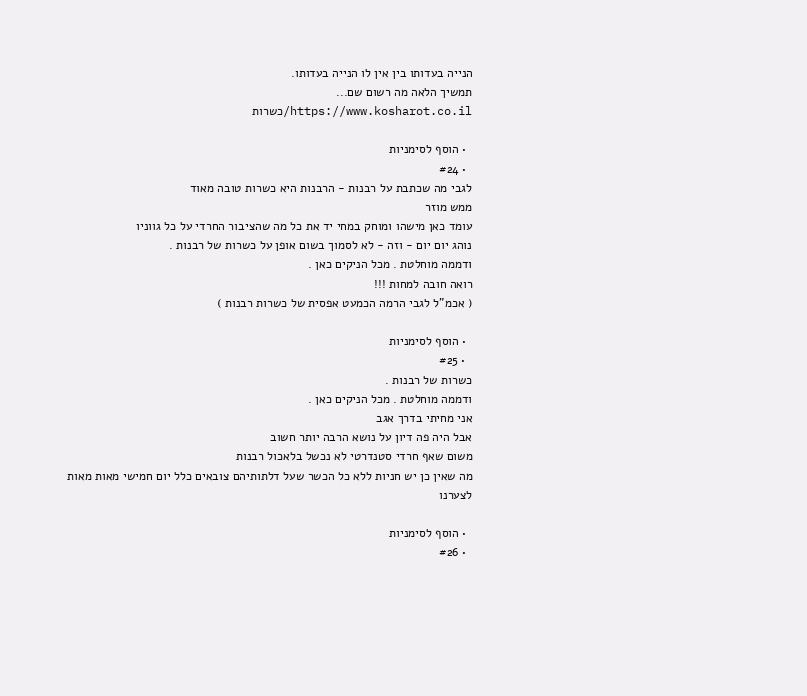הנייה בעדותו בין אין לו הנייה בעדותו.
תמשיך הלאה מה רשום שם...
https://www.kosharot.co.il/כשרות

  • הוסף לסימניות
  • #24
לגבי מה שכתבת על רבנות - הרבנות היא כשרות טובה מאוד
ממש מוזר
עומד כאן מישהו ומוחק במחי יד את כל מה שהציבור החרדי על כל גווניו
נוהג יום יום - וזה - לא לסמוך בשום אופן על כשרות של רבנות .
ודממה מוחלטת . מכל הניקים כאן .
רואה חובה למחות !!!
( אכמ"ל לגבי הרמה הכמעט אפסית של כשרות רבנות )

  • הוסף לסימניות
  • #25
כשרות של רבנות .
ודממה מוחלטת . מכל הניקים כאן .
אני מחיתי בדרך אגב
אבל היה פה דיון על נושא הרבה יותר חשוב
משום שאף חרדי סטנדרטי לא נכשל בלאכול רבנות
מה שאין כן יש חניות ללא כל הכשר שעל דלתותיהם צובאים כלל יום חמישי מאות מאות לצערנו

  • הוסף לסימניות
  • #26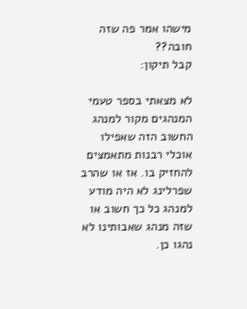מישהו אמר פה שזה חובה??
קבל תיקון:

לא מצאתי בספר טעמי המנהגים מקור למנהג החשוב הזה שאפילו אוכלי רבנות מתאמצים להחזיק בו. אז או שהרב שפרלינג לא היה מודע למנהג כל כך חשוב או שזה מנהג שאבותינו לא נהגו כן.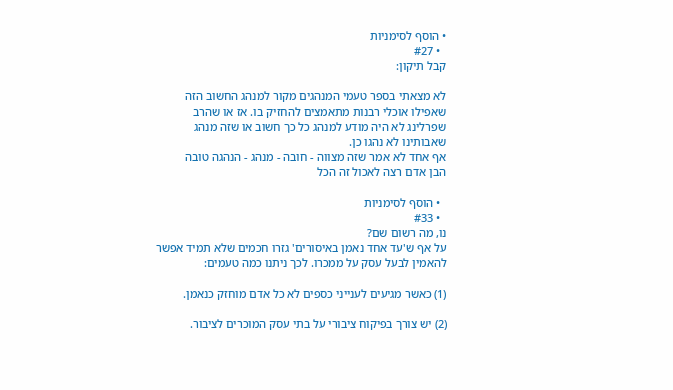• הוסף לסימניות
  • #27
קבל תיקון:

לא מצאתי בספר טעמי המנהגים מקור למנהג החשוב הזה שאפילו אוכלי רבנות מתאמצים להחזיק בו. אז או שהרב שפרלינג לא היה מודע למנהג כל כך חשוב או שזה מנהג שאבותינו לא נהגו כן.
אף אחד לא אמר שזה מצווה - חובה - מנהג - הנהגה טובה
הבן אדם רצה לאכול זה הכל

  • הוסף לסימניות
  • #33
נו, מה רשום שם?
על אף ש'עד אחד נאמן באיסורים' גזרו חכמים שלא תמיד אפשר להאמין לבעל עסק על ממכרו. לכך ניתנו כמה טעמים:

(1) כאשר מגיעים לענייני כספים לא כל אדם מוחזק כנאמן.

(2) יש צורך בפיקוח ציבורי על בתי עסק המוכרים לציבור.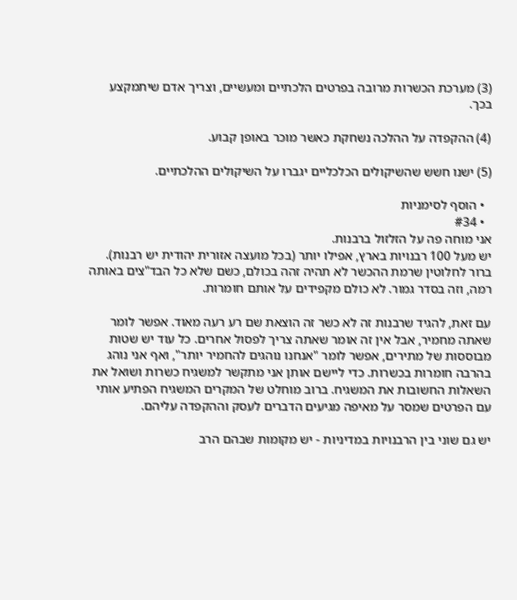(3) מערכת הכשרות מרובה בפרטים הלכתיים ומעשיים, וצריך אדם שיתמקצע בכך.

(4) ההקפדה על ההלכה נשחקת כאשר מוכר באופן קבוע.

(5) ישנו חשש שהשיקולים הכלכליים יגברו על השיקולים ההלכתיים.

  • הוסף לסימניות
  • #34
אני מוחה פה על הזלזול ברבנות.
יש מעל 100 רבנויות בארץ, אפילו יותר (בכל מועצה אזורית יהודית יש רבנות). ברור לחלוטין שרמת ההכשר לא תהיה זהה בכולם, כשם שלא כל הבד"צים באותה רמה, וזה בסדר גמור. לא כולם מקפידים על אותם חומרות.

עם זאת, להגיד שרבנות זה לא כשר זה הוצאת שם רע רעה מאוד. אפשר לומר שאתה מחמיר, אבל אין זה אומר שאתה צריך לפסול אחרים. כל עוד יש שטות מבוססות של מתירים, אפשר לומר "אנחנו נוהגים להחמיר יותר", ואף אני נוהג בהרבה חומרות בכשרות. כדי ליישם אותן אני מתקשר למשגיח כשרות ושואל את השאלות החשובות את המשגיח. ברוב מוחלט של המקרים המשגיח הפתיע אותי עם הפרטים שמסר על מאיפה מגיעים הדברים לעסק וההקפדה עליהם.

יש גם שוני בין הרבנויות במדיניות - יש מקומות שבהם הרב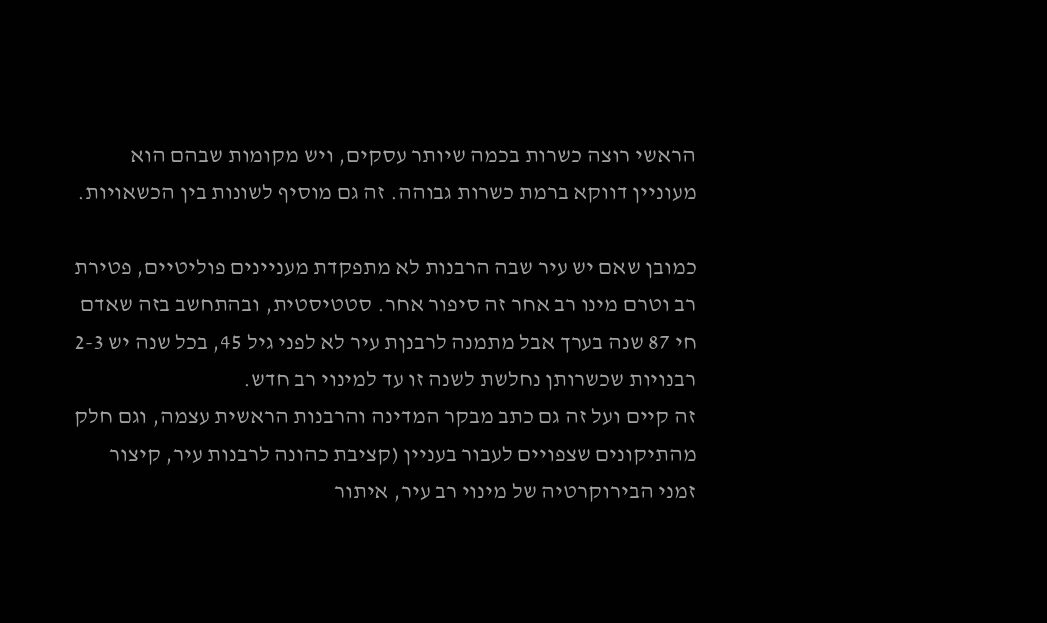הראשי רוצה כשרות בכמה שיותר עסקים, ויש מקומות שבהם הוא מעוניין דווקא ברמת כשרות גבוהה. זה גם מוסיף לשונות בין הכשאויות.

כמובן שאם יש עיר שבה הרבנות לא מתפקדת מעניינים פוליטיים, פטירת רב וטרם מינו רב אחר זה סיפור אחר. סטטיסטית, ובהתחשב בזה שאדם חי 87 שנה בערך אבל מתמנה לרבנןת עיר לא לפני גיל 45, בכל שנה יש 2-3 רבנויות שכשרותן נחלשת לשנה זו עד למינוי רב חדש.
זה קיים ועל זה גם כתב מבקר המדינה והרבנות הראשית עצמה, וגם חלק מהתיקונים שצפויים לעבור בעניין (קציבת כהונה לרבנות עיר, קיצור זמני הבירוקרטיה של מינוי רב עיר, איתור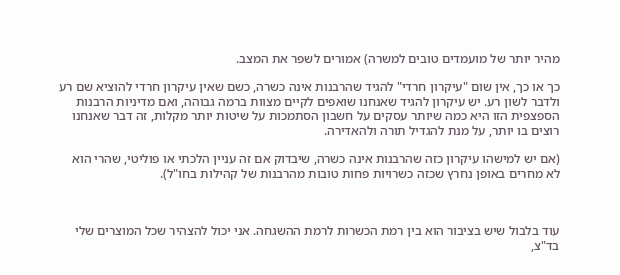מהיר יותר של מועמדים טובים למשרה) אמורים לשפר את המצב.

כך או כך, אין שום "עיקרון חרדי" להגיד שהרבנות אינה כשרה, כשם שאין עיקרון חרדי להוציא שם רע ולדבר לשון רע. יש עיקרון להגיד שאנחנו שואפים לקיים מצוות ברמה גבוהה, ואם מדיניות הרבנות הספצפית הזו היא כמה שיותר עסקים על חשבון הסתמכות על שיטות יותר מקלות, זה דבר שאנחנו רוצים בו יותר, על מנת להגדיל תורה ולהאדירה.

(אם יש למישהו עיקרון כזה שהרבנות אינה כשרה, שיבדוק אם זה עניין הלכתי או פוליטי, שהרי הוא לא מחרים באופן נחרץ שכזה כשרויות פחות טובות מהרבנות של קהילות בחו"ל).



עוד בלבול שיש בציבור הוא בין רמת הכשרות לרמת ההשגחה. אני יכול להצהיר שכל המוצרים שלי בד"צ,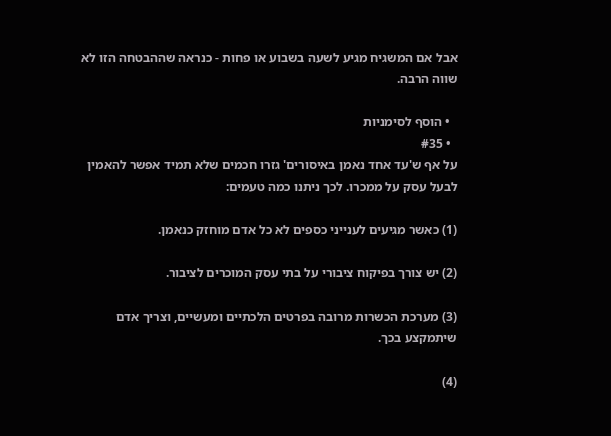אבל אם המשגיח מגיע לשעה בשבוע או פחות - כנראה שההבטחה הזו לא שווה הרבה.

  • הוסף לסימניות
  • #35
על אף ש'עד אחד נאמן באיסורים' גזרו חכמים שלא תמיד אפשר להאמין לבעל עסק על ממכרו. לכך ניתנו כמה טעמים:

(1) כאשר מגיעים לענייני כספים לא כל אדם מוחזק כנאמן.

(2) יש צורך בפיקוח ציבורי על בתי עסק המוכרים לציבור.

(3) מערכת הכשרות מרובה בפרטים הלכתיים ומעשיים, וצריך אדם שיתמקצע בכך.

(4)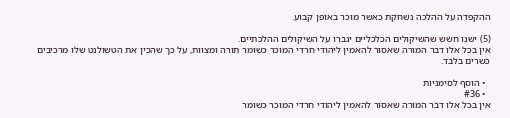ההקפדה על ההלכה נשחקת כאשר מוכר באופן קבוע.

(5) ישנו חשש שהשיקולים הכלכליים יגברו על השיקולים ההלכתיים.
אין בכל אלו דבר המורה שאסור להאמין ליהודי חרדי המוכר כשומר תורה ומצוות, על כך שהכין את הטשולנט שלו מרכיבים כשרים בלבד.

  • הוסף לסימניות
  • #36
אין בכל אלו דבר המורה שאסור להאמין ליהודי חרדי המוכר כשומר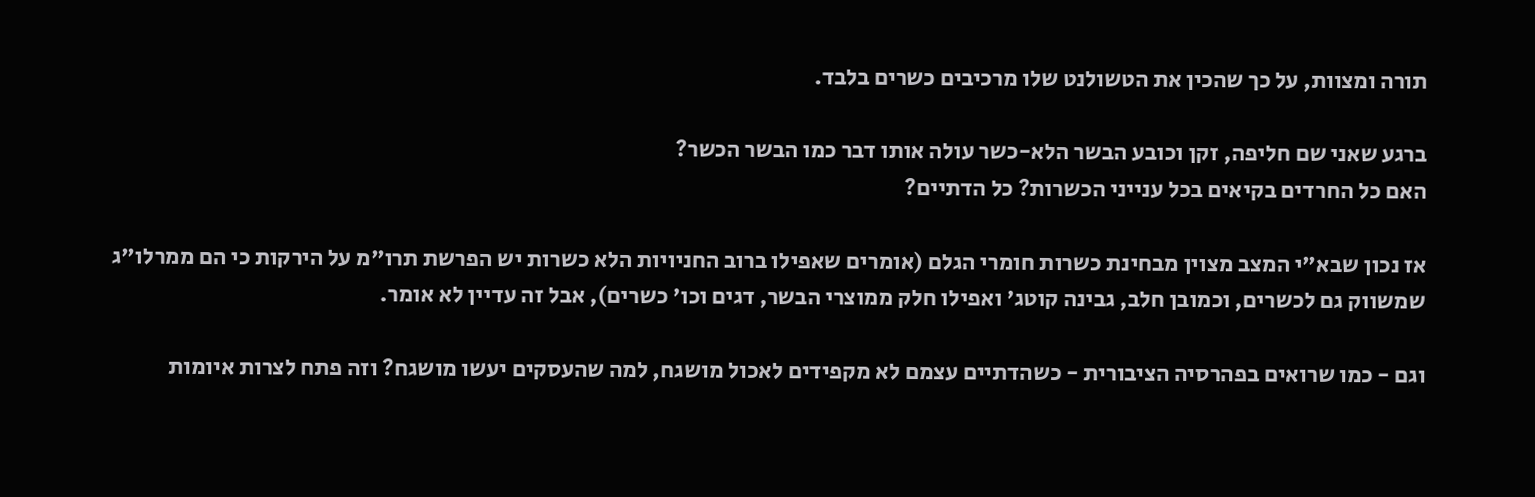תורה ומצוות, על כך שהכין את הטשולנט שלו מרכיבים כשרים בלבד.

ברגע שאני שם חליפה, זקן וכובע הבשר הלא-כשר עולה אותו דבר כמו הבשר הכשר?
האם כל החרדים בקיאים בכל ענייני הכשרות? כל הדתיים?

אז נכון שבא"י המצב מצוין מבחינת כשרות חומרי הגלם (אומרים שאפילו ברוב החניויות הלא כשרות יש הפרשת תרו"מ על הירקות כי הם ממרלו"ג שמשווק גם לכשרים, וכמובן חלב, גבינה קוטג' ואפילו חלק ממוצרי הבשר, דגים וכו' כשרים), אבל זה עדיין לא אומר.

וגם - כמו שרואים בפהרסיה הציבורית - כשהדתיים עצמם לא מקפידים לאכול מושגח, למה שהעסקים יעשו מושגח? וזה פתח לצרות איומות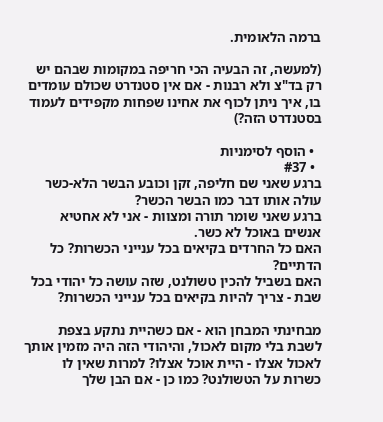ברמה הלאומית.

(למעשה, זה הבעיה הכי חריפה במקומות שבהם יש רק בד"צ ולא רבנות - אם אין סטנדרט שכולם עומדים בו, איך ניתן לכוף את אחינו שפחות מקפידים לעמוד בסטנדרט הזה?)

  • הוסף לסימניות
  • #37
ברגע שאני שם חליפה, זקן וכובע הבשר הלא-כשר עולה אותו דבר כמו הבשר הכשר?
ברגע שאני שומר תורה ומצוות - אני לא אחטיא אנשים באוכל לא כשר.
האם כל החרדים בקיאים בכל ענייני הכשרות? כל הדתיים?
האם בשביל להכין טשולנט, שזה עושה כל יהודי בכל שבת - צריך להיות בקיאים בכל ענייני הכשרות?

מבחינתי המבחן הוא - אם כשהיית נתקע בצפת לשבת בלי מקום לאכול, והיהודי הזה היה מזמין אותך לאכול אצלו - היית אוכל אצלו? למרות שאין לו כשרות על הטשולנט? כמו כן - אם הבן שלך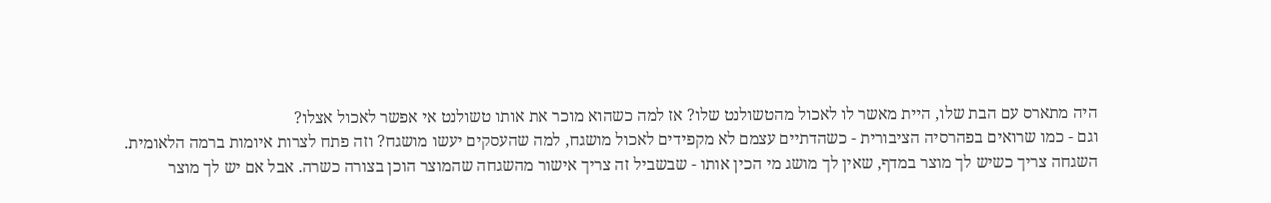היה מתארס עם הבת שלו, היית מאשר לו לאכול מהטשולנט שלו? אז למה כשהוא מוכר את אותו טשולנט אי אפשר לאכול אצלו?
וגם - כמו שרואים בפהרסיה הציבורית - כשהדתיים עצמם לא מקפידים לאכול מושגח, למה שהעסקים יעשו מושגח? וזה פתח לצרות איומות ברמה הלאומית.
השגחה צריך כשיש לך מוצר במדף, שאין לך מושג מי הכין אותו - שבשביל זה צריך אישור מהשגחה שהמוצר הוכן בצורה כשרה. אבל אם יש לך מוצר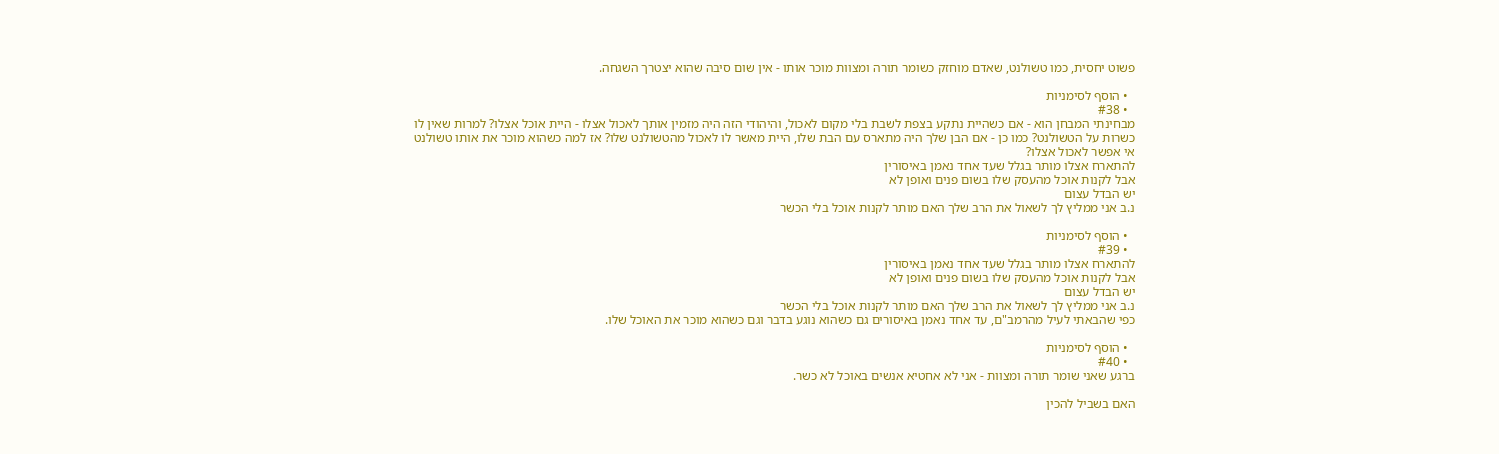פשוט יחסית, כמו טשולנט, שאדם מוחזק כשומר תורה ומצוות מוכר אותו - אין שום סיבה שהוא יצטרך השגחה.

  • הוסף לסימניות
  • #38
מבחינתי המבחן הוא - אם כשהיית נתקע בצפת לשבת בלי מקום לאכול, והיהודי הזה היה מזמין אותך לאכול אצלו - היית אוכל אצלו? למרות שאין לו כשרות על הטשולנט? כמו כן - אם הבן שלך היה מתארס עם הבת שלו, היית מאשר לו לאכול מהטשולנט שלו? אז למה כשהוא מוכר את אותו טשולנט אי אפשר לאכול אצלו?
להתארח אצלו מותר בגלל שעד אחד נאמן באיסורין
אבל לקנות אוכל מהעסק שלו בשום פנים ואופן לא
יש הבדל עצום
נ.ב אני ממליץ לך לשאול את הרב שלך האם מותר לקנות אוכל בלי הכשר

  • הוסף לסימניות
  • #39
להתארח אצלו מותר בגלל שעד אחד נאמן באיסורין
אבל לקנות אוכל מהעסק שלו בשום פנים ואופן לא
יש הבדל עצום
נ.ב אני ממליץ לך לשאול את הרב שלך האם מותר לקנות אוכל בלי הכשר
כפי שהבאתי לעיל מהרמב"ם, עד אחד נאמן באיסורים גם כשהוא נוגע בדבר וגם כשהוא מוכר את האוכל שלו.

  • הוסף לסימניות
  • #40
ברגע שאני שומר תורה ומצוות - אני לא אחטיא אנשים באוכל לא כשר.

האם בשביל להכין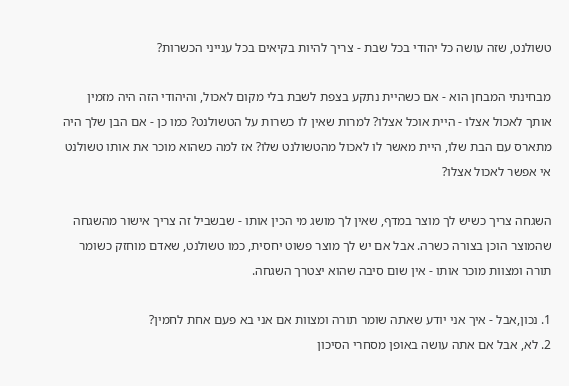טשולנט, שזה עושה כל יהודי בכל שבת - צריך להיות בקיאים בכל ענייני הכשרות?

מבחינתי המבחן הוא - אם כשהיית נתקע בצפת לשבת בלי מקום לאכול, והיהודי הזה היה מזמין אותך לאכול אצלו - היית אוכל אצלו? למרות שאין לו כשרות על הטשולנט? כמו כן - אם הבן שלך היה מתארס עם הבת שלו, היית מאשר לו לאכול מהטשולנט שלו? אז למה כשהוא מוכר את אותו טשולנט אי אפשר לאכול אצלו?

השגחה צריך כשיש לך מוצר במדף, שאין לך מושג מי הכין אותו - שבשביל זה צריך אישור מהשגחה שהמוצר הוכן בצורה כשרה. אבל אם יש לך מוצר פשוט יחסית, כמו טשולנט, שאדם מוחזק כשומר תורה ומצוות מוכר אותו - אין שום סיבה שהוא יצטרך השגחה.

1. נכון,אבל - איך אני יודע שאתה שומר תורה ומצוות אם אני בא פעם אחת לחמין?
2. לא, אבל אם אתה עושה באופן מסחרי הסיכון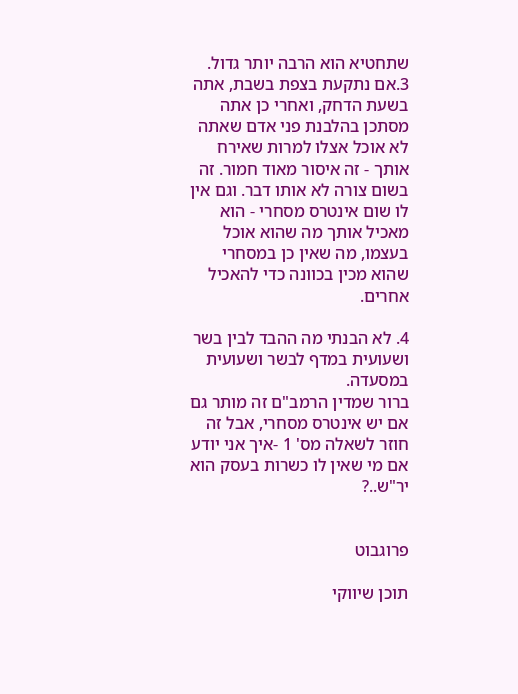שתחטיא הוא הרבה יותר גדול.
3.אם נתקעת בצפת בשבת, אתה בשעת הדחק, ואחרי כן אתה מסתכן בהלבנת פני אדם שאתה לא אוכל אצלו למרות שאירח אותך - זה איסור מאוד חמור. זה בשום צורה לא אותו דבר. וגם אין לו שום אינטרס מסחרי - הוא מאכיל אותך מה שהוא אוכל בעצמו, מה שאין כן במסחרי שהוא מכין בכוונה כדי להאכיל אחרים.

4. לא הבנתי מה ההבד לבין בשר ושעועית במדף לבשר ושעועית במסעדה.
ברור שמדין הרמב"ם זה מותר גם אם יש אינטרס מסחרי, אבל זה חוזר לשאלה מס' 1 -איך אני יודע אם מי שאין לו כשרות בעסק הוא יר"ש..?


פרוגבוט

תוכן שיווקי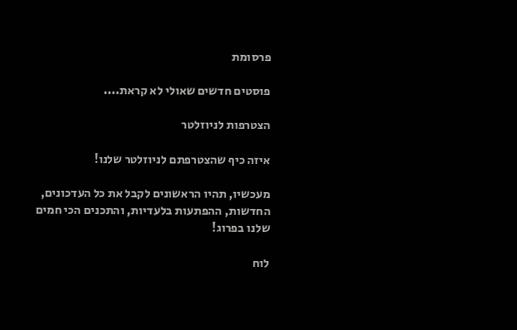פרסומת

פוסטים חדשים שאולי לא קראת....

הצטרפות לניוזלטר

איזה כיף שהצטרפתם לניוזלטר שלנו!

מעכשיו, תהיו הראשונים לקבל את כל העדכונים, החדשות, ההפתעות בלעדיות, והתכנים הכי חמים שלנו בפרוג!

לוח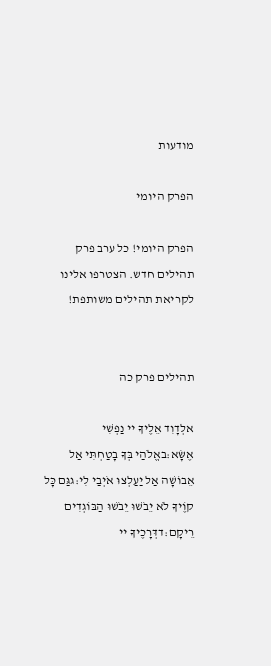מודעות

הפרק היומי

הפרק היומי! כל ערב פרק תהילים חדש. הצטרפו אלינו לקריאת תהילים משותפת!


תהילים פרק כה

אלְדָוִד אֵלֶיךָ יי נַפְשִׁי אֶשָּׂא:באֱלֹהַי בְּךָ בָטַחְתִּי אַל אֵבוֹשָׁה אַל יַעַלְצוּ אֹיְבַי לִי:גגַּם כָּל קוֶֹיךָ לֹא יֵבֹשׁוּ יֵבֹשׁוּ הַבּוֹגְדִים רֵיקָם:דדְּרָכֶיךָ יי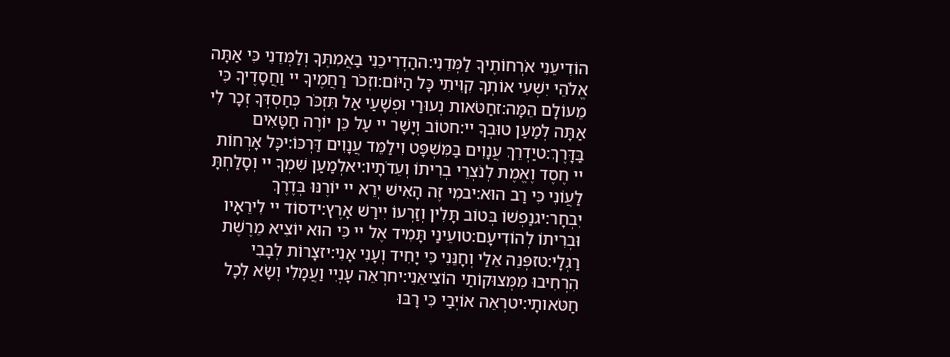הוֹדִיעֵנִי אֹרְחוֹתֶיךָ לַמְּדֵנִי:ההַדְרִיכֵנִי בַאֲמִתֶּךָ וְלַמְּדֵנִי כִּי אַתָּה אֱלֹהֵי יִשְׁעִי אוֹתְךָ קִוִּיתִי כָּל הַיּוֹם:וזְכֹר רַחֲמֶיךָ יי וַחֲסָדֶיךָ כִּי מֵעוֹלָם הֵמָּה:זחַטֹּאות נְעוּרַי וּפְשָׁעַי אַל תִּזְכֹּר כְּחַסְדְּךָ זְכָר לִי אַתָּה לְמַעַן טוּבְךָ יי:חטוֹב וְיָשָׁר יי עַל כֵּן יוֹרֶה חַטָּאִים בַּדָּרֶךְ:טיַדְרֵךְ עֲנָוִים בַּמִּשְׁפָּט וִילַמֵּד עֲנָוִים דַּרְכּוֹ:יכָּל אָרְחוֹת יי חֶסֶד וֶאֱמֶת לְנֹצְרֵי בְרִיתוֹ וְעֵדֹתָיו:יאלְמַעַן שִׁמְךָ יי וְסָלַחְתָּ לַעֲוֹנִי כִּי רַב הוּא:יבמִי זֶה הָאִישׁ יְרֵא יי יוֹרֶנּוּ בְּדֶרֶךְ יִבְחָר:יגנַפְשׁוֹ בְּטוֹב תָּלִין וְזַרְעוֹ יִירַשׁ אָרֶץ:ידסוֹד יי לִירֵאָיו וּבְרִיתוֹ לְהוֹדִיעָם:טועֵינַי תָּמִיד אֶל יי כִּי הוּא יוֹצִיא מֵרֶשֶׁת רַגְלָי:טזפְּנֵה אֵלַי וְחָנֵּנִי כִּי יָחִיד וְעָנִי אָנִי:יזצָרוֹת לְבָבִי הִרְחִיבוּ מִמְּצוּקוֹתַי הוֹצִיאֵנִי:יחרְאֵה עָנְיִי וַעֲמָלִי וְשָׂא לְכָל חַטֹּאותָי:יטרְאֵה אוֹיְבַי כִּי רָבּוּ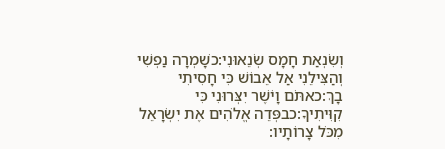וְשִׂנְאַת חָמָס שְׂנֵאוּנִי:כשָׁמְרָה נַפְשִׁי וְהַצִּילֵנִי אַל אֵבוֹשׁ כִּי חָסִיתִי בָךְ:כאתֹּם וָיֹשֶׁר יִצְּרוּנִי כִּי קִוִּיתִיךָ:כבפְּדֵה אֱלֹהִים אֶת יִשְׂרָאֵל מִכֹּל צָרוֹתָיו: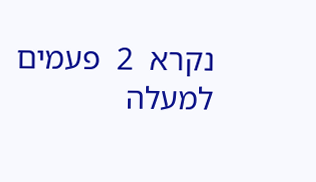נקרא  2  פעמים
למעלה